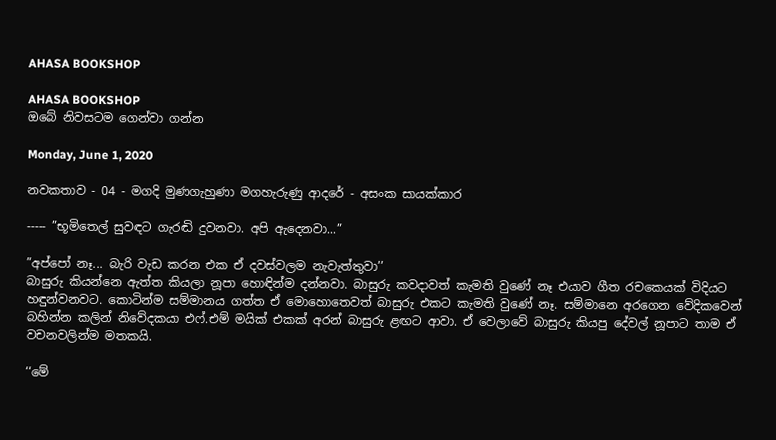AHASA BOOKSHOP

AHASA BOOKSHOP
ඔබේ නිවසටම ගෙන්වා ගන්න

Monday, June 1, 2020

නවකතාව - 04 - මගදි මුණගැහුණා මගහැරුණු ආදරේ - අසංක සායක්කාර

----- ”භූමිතෙල් සුවඳට ගැරඬි දුවනවා. අපි ඇදෙනවා...”

”අප්පෝ නෑ... බැරි වැඩ කරන එක ඒ දවස්වලම නැවැත්තුවා’’
බාසුරු කියන්නෙ ඇත්ත කියලා නූපා හොඳින්ම දන්නවා. බාසුරු කවදාවත් කැමති වුණේ නෑ එයාව ගීත රචකෙයක් විදියට
හඳුන්වනවට. කොටින්ම සම්මානය ගත්ත ඒ මොහොතෙවත් බාසුරු එකට කැමති වුණේ නෑ. සම්මානෙ අරගෙන වේදිකවෙන් බහින්න කලින් නිවේදකයා එෆ්.එම් මයික් එකක් අරන් බාසුරු ළඟට ආවා. ඒ වෙලාවේ බාසුරු කියපු දේවල් නූපාට තාම ඒ වචනවලින්ම මතකයි.

‘‘මේ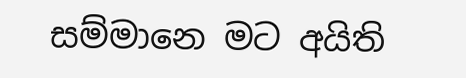සම්මානෙ මට අයිති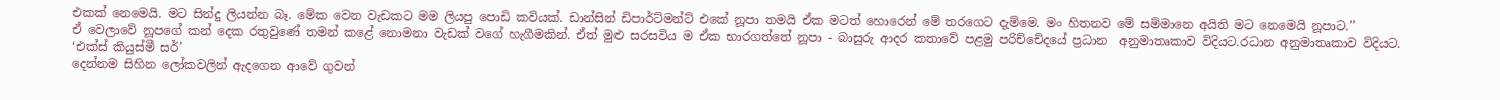එකක් නෙමෙයි. මට සින්දු ලියන්න බෑ. මේක වෙන වැඩකට මම ලියපු පොඩි කවියක්. ඩාන්සින් ඩිපාර්ට්මන්ට් එකේ නූපා තමයි ඒක මටත් හොරෙන් මේ තරගෙට දැම්මෙ. මං හිතනව මේ සම්මානෙ අයිති මට නෙමෙයි නූපාට.’’
ඒ වෙලාවේ නූපගේ කන් දෙක රතුවුණේ තමන් කළේ නොමනා වැඩක් වගේ හැගීමකින්. ඒත් මුළු සරසවිය ම ඒක භාරගත්තේ නූපා - බාසුරු ආදර කතාවේ පළමු පරිච්චේදයේ ප්‍රධාන ‍ අනුමාතෘකාව විදියට.රධාන අනුමාතෘකාව විදියට.
‘එක්ස් කියුස්මී සර්’
දෙන්නම සිහින ලෝකවලින් ඇදගෙන ආවේ ගුවන්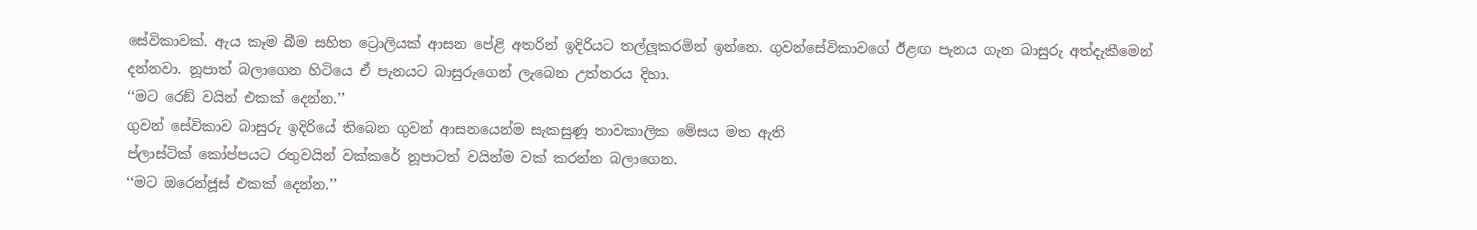සේවිකාවක්. ඇය කෑම බීම සහිත ට්‍රොලියක් ආසන පේළි අතරින් ඉදිරියට තල්ලූකරමින් ඉන්නෙ. ගුවන්සේවිකාවගේ ඊළඟ පැනය ගැන බාසුරු අත්දැකීමෙන් දන්නවා. නූපාත් බලාගෙන හිටියෙ ඒ පැනයට බාසුරුගෙන් ලැබෙන උත්තරය දිහා.
‘‘මට රෙඞ් වයින් එකක් දෙන්න.’’
ගුවන් සේවිකාව බාසුරු ඉදිරියේ තිබෙන ගුවන් ආසනයෙන්ම සැකසුණූ තාවකාලික මේසය මත ඇති
ප්ලාස්ටික් කෝප්පයට රතුවයින් වක්කරේ නූපාටත් වයින්ම වක් කරන්න බලාගෙන.
‘‘මට ඔරෙන්ජූස් එකක් දෙන්න.’’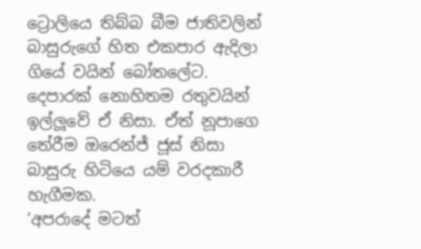ට්‍රොලියෙ තිබ්බ බීම ජාතිවලින් බාසුරුගේ හිත එකපාර ඇදිලා ගියේ වයින් බෝතලේට. දෙපාරක් නොහිතම රතුවයින් ඉල්ලූවේ ඒ නිසා. ඒත් නූපාගෙ තේරීම ඔරෙන්ජ් ජූස් නිසා බාසුරු හිටියෙ යම් වරදකාරී හැගීමක.
‘අපරාදේ මටත්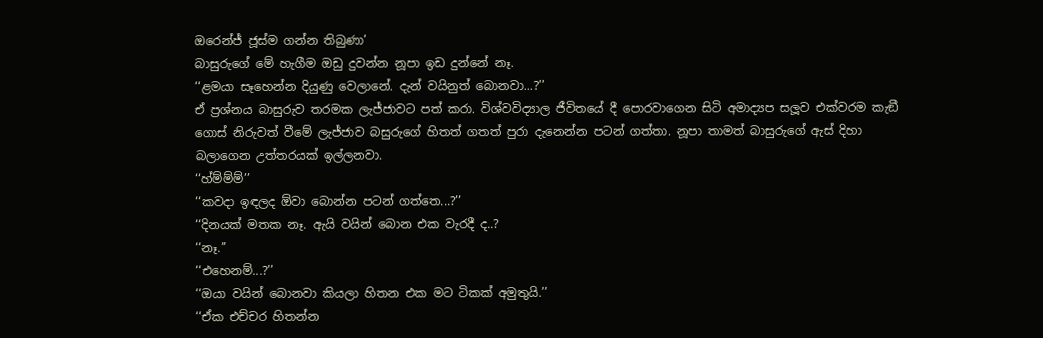ඔරෙන්ජ් ජූස්ම ගන්න තිබුණා’
බාසුරුගේ මේ හැගීම ඔඩු දුවන්න නූපා ඉඩ දුන්නේ නෑ.
‘‘ළමයා සෑහෙන්න දියුණු වෙලානේ. දැන් වයිනුත් බොනවා...?’’
ඒ ප්‍රශ්නය බාසුරුව තරමක ලැජ්ජාවට පත් කරා. විශ්වවිද්‍යාල ජීවිතයේ දී පොරවාගෙන සිටි අමාද්‍යප සලූව එක්වරම කැඞී ගොස් නිරුවත් වීමේ ලැජ්ජාව බසුරුගේ හිතත් ගතත් පුරා දැනෙන්න පටන් ගත්තා. නූපා තාමත් බාසුරුගේ ඇස් දිහා බලාගෙන උත්තරයක් ඉල්ලනවා.
‘‘හ්ම්ම්ම්’’
‘‘කවදා ඉඳලද ඕවා බොන්න පටන් ගත්තෙ...?’’
‘‘දිනයක් මතක නෑ. ඇයි වයින් බොන එක වැරදී ද..?
‘‘නෑ.’’
‘‘එහෙනම්...?’’
‘‘ඔයා වයින් බොනවා කියලා හිතන එක මට ටිකක් අමුතුයි.’’
‘‘ඒක එච්චර හිතන්න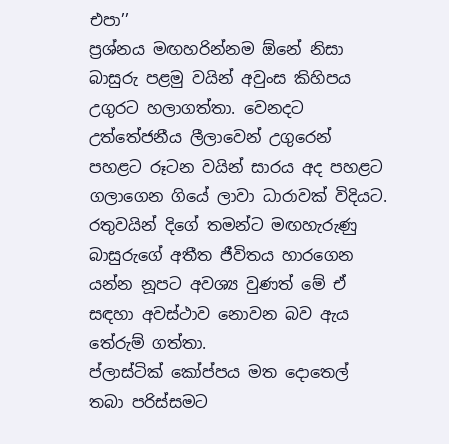එපා’’
ප්‍රශ්නය මඟහරින්නම ඕනේ නිසා බාසුරු පළමු වයින් අවුංස කිහිපය උගුරට හලාගත්තා. වෙනදට උත්තේජනීය ලීලාවෙන් උගුරෙන් පහළට රූටන වයින් සාරය අද පහළට ගලාගෙන ගියේ ලාවා ධාරාවක් විදියට.
රතුවයින් දිගේ තමන්ට මඟහැරුණු බාසුරුගේ අතීත ජීවිතය හාරගෙන යන්න නූපට අවශ්‍ය වුණත් මේ ඒ සඳහා අවස්ථාව නොවන බව ඇය තේරුම් ගත්තා.
ප්ලාස්ටික් කෝප්පය මත දොතෙල් තබා පරිස්සමට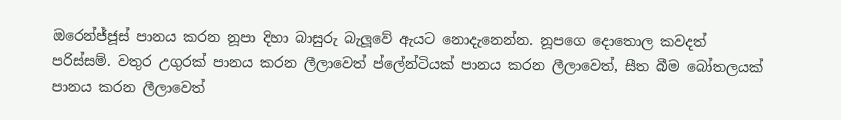ඔරෙන්ජ්ජූස් පානය කරන නූපා දිහා බාසුරු බැලූවේ ඇයට නොදැනෙන්න. නූපගෙ දොතොල කවදත් පරිස්සම්. වතුර උගුරක් පානය කරන ලීලාවෙත් ප්ලේන්ටියක් පානය කරන ලීලාවෙත්, සීත බීම බෝතලයක් පානය කරන ලීලාවෙත්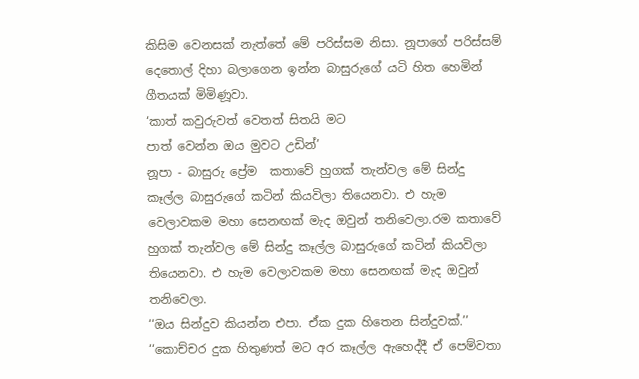කිසිම වෙනසක් නැත්තේ මේ පරිස්සම නිසා. නූපාගේ පරිස්සම් දෙතොල් දිහා බලාගෙන ඉන්න බාසුරුගේ යටි හිත හෙමින් ගීතයක් මිමිණූවා.
‘කාත් කවුරුවත් වෙතත් සිතයි මට
පාත් වෙන්න ඔය මුවට උඩින්’
නූපා - බාසුරු ප්‍රේම ‍ කතාවේ හුගක් තැන්වල මේ සින්දු කෑල්ල බාසුරුගේ කටින් කියවිලා තියෙනවා. එ හැම වෙලාවකම මහා සෙනඟක් මැද ඔවුන් තනිවෙලා.රම කතාවේ හුගක් තැන්වල මේ සින්දු කෑල්ල බාසුරුගේ කටින් කියවිලා තියෙනවා. එ හැම වෙලාවකම මහා සෙනඟක් මැද ඔවුන් තනිවෙලා.
‘‘ඔය සින්දුව කියන්න එපා. ඒක දුක හිතෙන සින්දුවක්.’’
‘‘කොච්චර දුක හිතුණත් මට අර කෑල්ල ඇහෙද්දී ඒ පෙම්වතා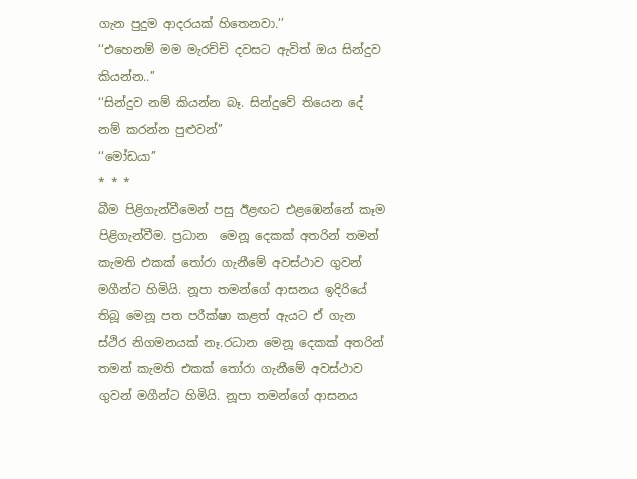ගැන පුදුම ආදරයක් හිතෙනවා.’’
‘‘එහෙනම් මම මැරච්චි දවසට ඇවිත් ඔය සින්දුව කියන්න..’’
‘‘සින්දුව නම් කියන්න බෑ. සින්දුවේ තියෙන දේ නම් කරන්න පුළුවන්’’
‘‘මෝඩයා’’
* * *
බීම පිළිගැන්වීමෙන් පසු ඊළඟට එළඹෙන්නේ කෑම පිළිගැන්වීම. ප්‍රධාන ‍ මෙනූ දෙකක් අතරින් තමන් කැමති එකක් තෝරා ගැනීමේ අවස්ථාව ගුවන් මගීන්ට හිමියි. නූපා තමන්ගේ ආසනය ඉදිරියේ තිබූ මෙනූ පත පරීක්ෂා කළත් ඇයට ඒ ගැන ස්ථිර නිගමනයක් නෑ.රධාන මෙනූ දෙකක් අතරින් තමන් කැමති එකක් තෝරා ගැනීමේ අවස්ථාව ගුවන් මගීන්ට හිමියි. නූපා තමන්ගේ ආසනය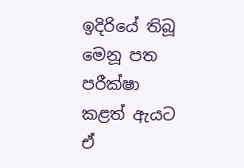ඉදිරියේ තිබූ මෙනූ පත පරීක්ෂා කළත් ඇයට ඒ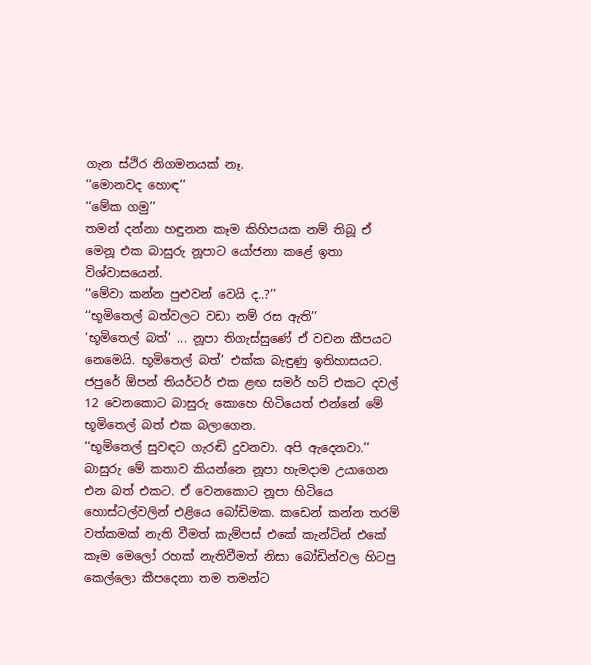ගැන ස්ථිර නිගමනයක් නෑ.
‘‘මොනවද හොඳ’’
‘‘මේක ගමු’’
තමන් දන්නා හඳුනන කෑම කිහිපයක නම් තිබූ ඒ මෙනූ එක බාසුරු නූපාට යෝජනා කළේ ඉතා විශ්වාසයෙන්.
‘‘මේවා කන්න පුළුවන් වෙයි ද..?’’
‘‘භූමිතෙල් බත්වලට වඩා නම් රස ඇති’’
‘භූමිතෙල් බත්’ ... නූපා තිගැස්සුණේ ඒ වචන කීපයට නෙමෙයි. භූමිතෙල් බත්’ එක්ක බැඳුණු ඉතිහාසයට.
ජපුරේ ඕපන් තියර්ටර් එක ළඟ සමර් හට් එකට දවල් 12 වෙනකොට බාසුරු කොහෙ හිටියෙත් එන්නේ මේ භූමිතෙල් බත් එක බලාගෙන.
‘‘භූමිතෙල් සුවඳට ගැරඬි දුවනවා. අපි ඇදෙනවා.’’
බාසුරු මේ කතාව කියන්නෙ නූපා හැමදාම උයාගෙන එන බත් එකට. ඒ වෙනකොට නූපා හිටියෙ හොස්ටල්වලින් එළියෙ බෝඩිමක. කඩෙන් කන්න තරම් වත්කමක් නැති වීමත් කැම්පස් එකේ කැන්ටින් එකේ කෑම මෙලෝ රහක් නැතිවීමත් නිසා බෝඩින්වල හිටපු කෙල්ලො කීපදෙනා තම තමන්ට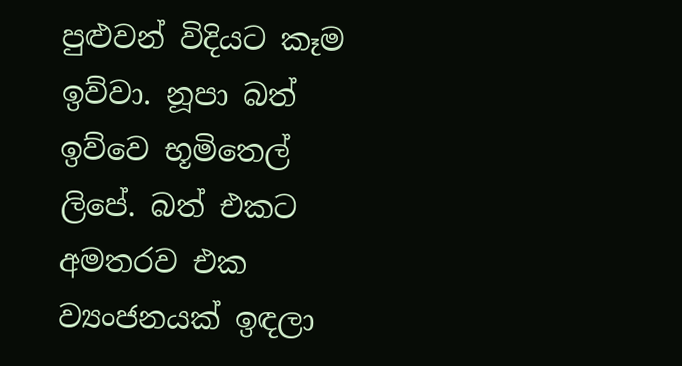පුළුවන් විදියට කෑම ඉව්වා. නූපා බත් ඉව්වෙ භූමිතෙල් ලිපේ. බත් එකට අමතරව එක ව්‍යංජනයක් ඉඳලා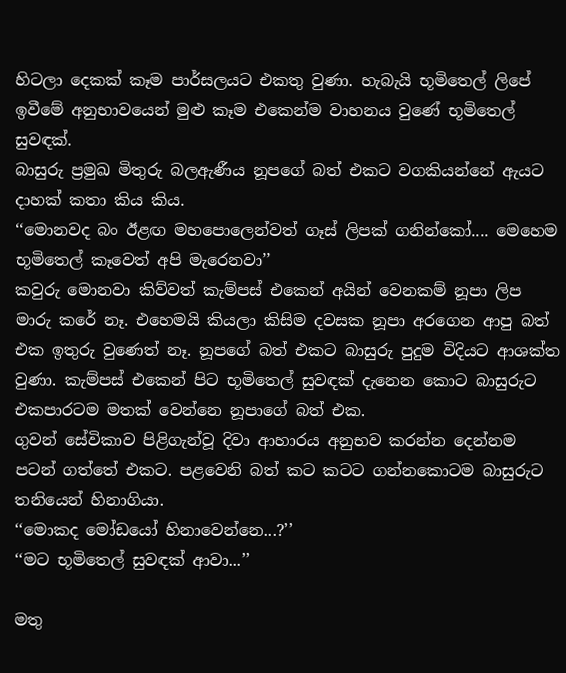හිටලා දෙකක් කෑම පාර්සලයට එකතු වුණා. හැබැයි භූමිතෙල් ලිපේ ඉවීමේ අනුභාවයෙන් මුළු කෑම එකෙන්ම වාහනය වුණේ භූමිතෙල් සුවඳක්.
බාසුරු ප්‍රමුඛ මිතුරු බලඇණීය නූපගේ බත් එකට වගකියන්නේ ඇයට දාහක් කතා කිය කිය.
‘‘මොනවද බං ඊළඟ මහපොලෙන්වත් ගෑස් ලිපක් ගනින්කෝ.... මෙහෙම භූමිතෙල් කෑවෙත් අපි මැරෙනවා’’
කවුරු මොනවා කිව්වත් කැම්පස් එකෙන් අයින් වෙනකම් නූපා ලිප මාරු කරේ නෑ. එහෙමයි කියලා කිසිම දවසක නූපා අරගෙන ආපු බත් එක ඉතුරු වුණෙත් නෑ. නූපගේ බත් එකට බාසුරු පුදුම විදියට ආශක්ත වුණා. කැම්පස් එකෙන් පිට භූමිතෙල් සුවඳක් දැනෙන කොට බාසුරුට එකපාරටම මතක් වෙන්නෙ නූපාගේ බත් එක.
ගුවන් සේවිකාව පිළිගැන්වූ දිවා ආහාරය අනුභව කරන්න දෙන්නම පටන් ගත්තේ එකට. පළවෙනි බත් කට කටට ගන්නකොටම බාසුරුට තනියෙන් හිනාගියා.
‘‘මොකද මෝඩයෝ හිනාවෙන්නෙ...?’’
‘‘මට භූමිතෙල් සුවඳක් ආවා...’’

මතු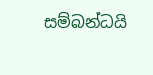සම්බන්ධයි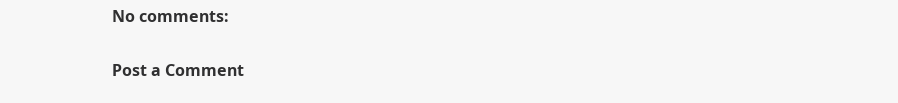No comments:

Post a Comment